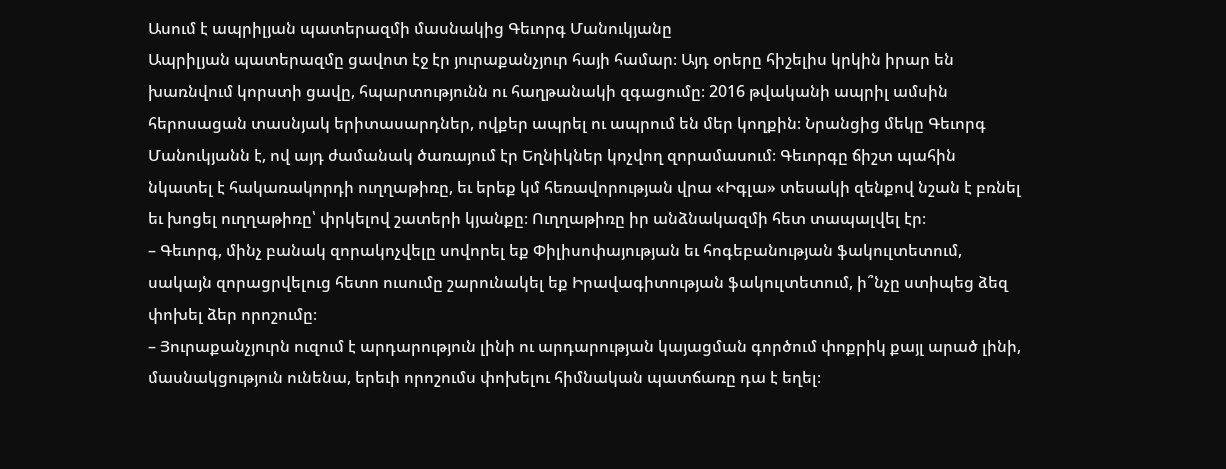Ասում է ապրիլյան պատերազմի մասնակից Գեւորգ Մանուկյանը
Ապրիլյան պատերազմը ցավոտ էջ էր յուրաքանչյուր հայի համար։ Այդ օրերը հիշելիս կրկին իրար են խառնվում կորստի ցավը, հպարտությունն ու հաղթանակի զգացումը։ 2016 թվականի ապրիլ ամսին հերոսացան տասնյակ երիտասարդներ, ովքեր ապրել ու ապրում են մեր կողքին։ Նրանցից մեկը Գեւորգ Մանուկյանն է, ով այդ ժամանակ ծառայում էր Եղնիկներ կոչվող զորամասում։ Գեւորգը ճիշտ պահին նկատել է հակառակորդի ուղղաթիռը, եւ երեք կմ հեռավորության վրա «Իգլա» տեսակի զենքով նշան է բռնել եւ խոցել ուղղաթիռը՝ փրկելով շատերի կյանքը։ Ուղղաթիռը իր անձնակազմի հետ տապալվել էր։
– Գեւորգ, մինչ բանակ զորակոչվելը սովորել եք Փիլիսոփայության եւ հոգեբանության ֆակուլտետում, սակայն զորացրվելուց հետո ուսումը շարունակել եք Իրավագիտության ֆակուլտետում, ի՞նչը ստիպեց ձեզ փոխել ձեր որոշումը։
– Յուրաքանչյուրն ուզում է արդարություն լինի ու արդարության կայացման գործում փոքրիկ քայլ արած լինի, մասնակցություն ունենա, երեւի որոշումս փոխելու հիմնական պատճառը դա է եղել։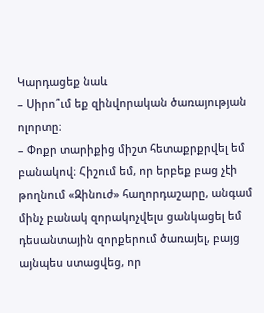Կարդացեք նաև
– Սիրո՞ւմ եք զինվորական ծառայության ոլորտը։
– Փոքր տարիքից միշտ հետաքրքրվել եմ բանակով։ Հիշում եմ, որ երբեք բաց չէի թողնում «Զինուժ» հաղորդաշարը, անգամ մինչ բանակ զորակոչվելս ցանկացել եմ դեսանտային զորքերում ծառայել, բայց այնպես ստացվեց, որ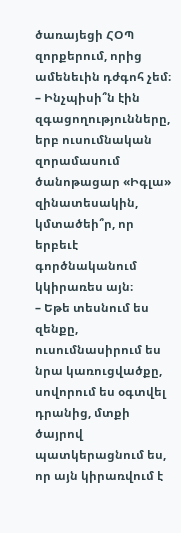ծառայեցի ՀՕՊ զորքերում, որից ամենեւին դժգոհ չեմ։
– Ինչպիսի՞ն էին զգացողությունները, երբ ուսումնական զորամասում ծանոթացար «Իգլա» զինատեսակին, կմտածեի՞ր, որ երբեւէ գործնականում կկիրառես այն։
– Եթե տեսնում ես զենքը, ուսումնասիրում ես նրա կառուցվածքը, սովորում ես օգտվել դրանից, մտքի ծայրով պատկերացնում ես, որ այն կիրառվում է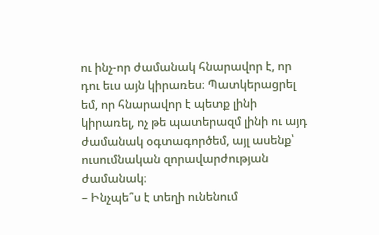ու ինչ-որ ժամանակ հնարավոր է, որ դու եւս այն կիրառես։ Պատկերացրել եմ, որ հնարավոր է պետք լինի կիրառել, ոչ թե պատերազմ լինի ու այդ ժամանակ օգտագործեմ, այլ ասենք՝ ուսումնական զորավարժության ժամանակ։
– Ինչպե՞ս է տեղի ունենում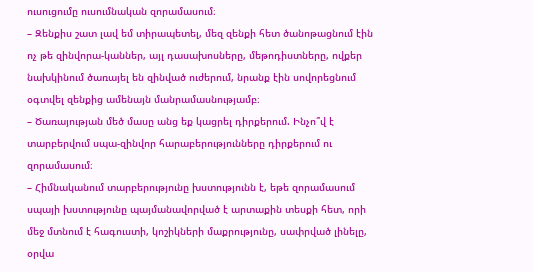ուսուցումը ուսումնական զորամասում։
– Զենքիս շատ լավ եմ տիրապետել, մեզ զենքի հետ ծանոթացնում էին ոչ թե զինվորա-կաններ, այլ դասախոսները, մեթոդիստները, ովքեր նախկինում ծառայել են զինված ուժերում, նրանք էին սովորեցնում օգտվել զենքից ամենայն մանրամասնությամբ։
– Ծառայության մեծ մասը անց եք կացրել դիրքերում. Ինչո՞վ է տարբերվում սպա-զինվոր հարաբերությունները դիրքերում ու զորամասում։
– Հիմնականում տարբերությունը խստությունն է, եթե զորամասում սպայի խստությունը պայմանավորված է արտաքին տեսքի հետ, որի մեջ մտնում է հագուստի, կոշիկների մաքրությունը, սափրված լինելը, օրվա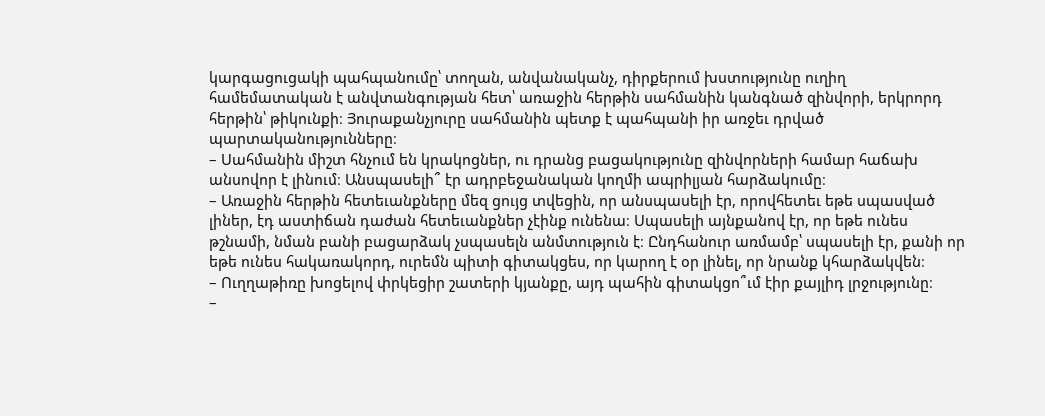կարգացուցակի պահպանումը՝ տողան, անվանականչ, դիրքերում խստությունը ուղիղ համեմատական է անվտանգության հետ՝ առաջին հերթին սահմանին կանգնած զինվորի, երկրորդ հերթին՝ թիկունքի։ Յուրաքանչյուրը սահմանին պետք է պահպանի իր առջեւ դրված պարտականությունները։
– Սահմանին միշտ հնչում են կրակոցներ, ու դրանց բացակությունը զինվորների համար հաճախ անսովոր է լինում։ Անսպասելի՞ էր ադրբեջանական կողմի ապրիլյան հարձակումը։
– Առաջին հերթին հետեւանքները մեզ ցույց տվեցին, որ անսպասելի էր, որովհետեւ եթե սպասված լիներ, էդ աստիճան դաժան հետեւանքներ չէինք ունենա։ Սպասելի այնքանով էր, որ եթե ունես թշնամի, նման բանի բացարձակ չսպասելն անմտություն է։ Ընդհանուր առմամբ՝ սպասելի էր, քանի որ եթե ունես հակառակորդ, ուրեմն պիտի գիտակցես, որ կարող է օր լինել, որ նրանք կհարձակվեն։
– Ուղղաթիռը խոցելով փրկեցիր շատերի կյանքը, այդ պահին գիտակցո՞ւմ էիր քայլիդ լրջությունը։
–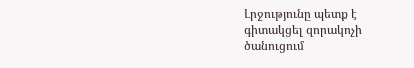Լրջությունը պետք է գիտակցել զորակոչի ծանուցում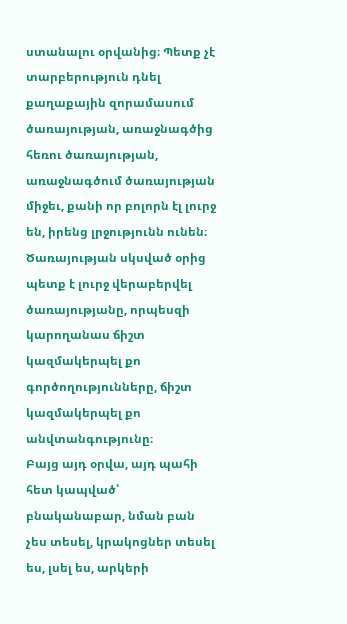ստանալու օրվանից։ Պետք չէ տարբերություն դնել քաղաքային զորամասում ծառայության, առաջնագծից հեռու ծառայության, առաջնագծում ծառայության միջեւ, քանի որ բոլորն էլ լուրջ են, իրենց լրջությունն ունեն։ Ծառայության սկսված օրից պետք է լուրջ վերաբերվել ծառայությանը, որպեսզի կարողանաս ճիշտ կազմակերպել քո գործողությունները, ճիշտ կազմակերպել քո անվտանգությունը։
Բայց այդ օրվա, այդ պահի հետ կապված՝ բնականաբար, նման բան չես տեսել, կրակոցներ տեսել ես, լսել ես, արկերի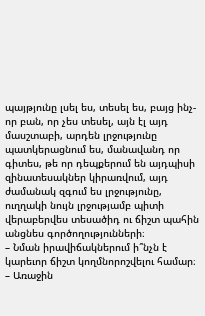պայթյունը լսել ես, տեսել ես, բայց ինչ-որ բան, որ չես տեսել, այն էլ այդ մասշտաբի, արդեն լրջությունը պատկերացնում ես, մանավանդ որ գիտես, թե որ դեպքերում են այդպիսի զինատեսակներ կիրառվում, այդ ժամանակ զգում ես լրջությունը, ուղղակի նույն լրջությամբ պիտի վերաբերվես տեսածիդ ու ճիշտ պահին անցնես գործողությունների։
– Նման իրավիճակներում ի՞նչն է կարեւոր ճիշտ կողմնորոշվելու համար։
– Առաջին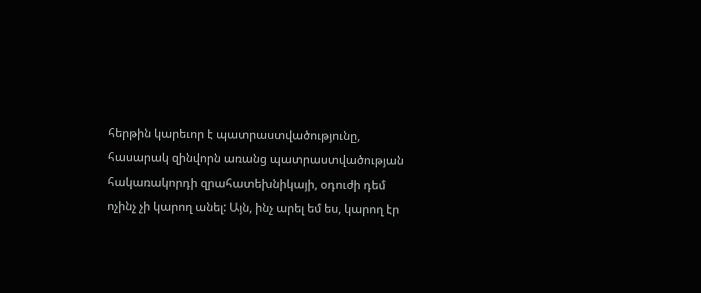հերթին կարեւոր է պատրաստվածությունը, հասարակ զինվորն առանց պատրաստվածության հակառակորդի զրահատեխնիկայի, օդուժի դեմ ոչինչ չի կարող անել: Այն, ինչ արել եմ ես, կարող էր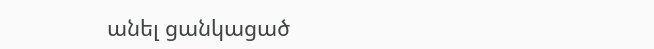անել ցանկացած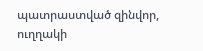պատրաստված զինվոր, ուղղակի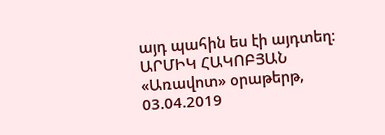այդ պահին ես էի այդտեղ։
ԱՐՄԻԿ ՀԱԿՈԲՅԱՆ
«Առավոտ» օրաթերթ,
03.04.2019